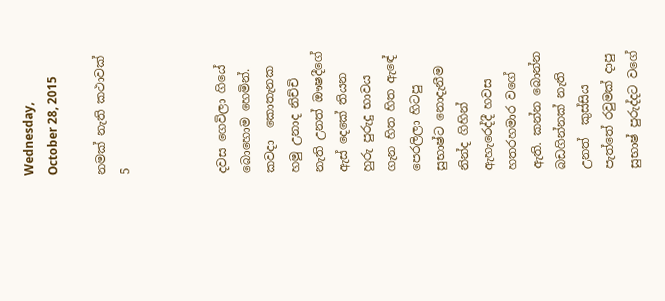Wednesday, October 28, 2015

නමක් නැති කථාවක් 5



දවස ගෙවිලා ගියේ බොහොම හෙමින්. කවදා  කොතැනක හමු උනාද නිච්චි නැති උනත් ඖෂදීගේ ඇස් දෙකේ තියන හුරු පුරුදු භාවය ගැන හිත හිත ඇඳේ පෙරලිලා හිටපු සුභාෂ්ට නොදැනීම නින්ද ගිහින් ඇහැරෙද්දී හවස හතරහමාර වගේ ඇති. කන්න බොන්න බඩගින්නක් නැති උනත්  කුස්සිය පැත්තේ රවුමක් දාපු සුභාෂ් පුරුද්දට වගේ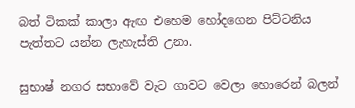බත් ටිකක් කාලා ඇඟ එහෙම හෝදගෙන පිට්ටනිය පැත්තට යන්න ලැහැස්ති උනා.

සුභාෂ් නගර සභාවේ වැට ගාවට වෙලා හොරෙන් බලන්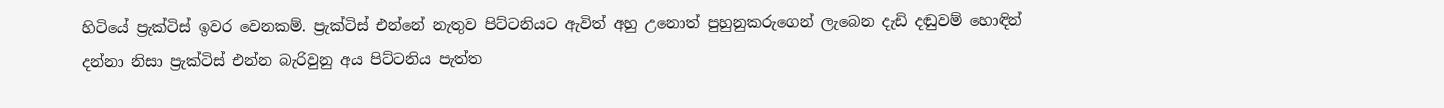හිටියේ ප්‍රැක්ටිස් ඉවර වෙනකම්. ප්‍රැක්ටිස් එන්නේ නැතුව පිට්ටනියට ඇවිත් අහු උනොත් පුහුනුකරුගෙන් ලැබෙන දැඩි දඬුවම් හොඳින් දන්නා නිසා ප්‍රැක්ටිස් එන්න බැරිවුනු අය පිට්ටනිය පැත්ත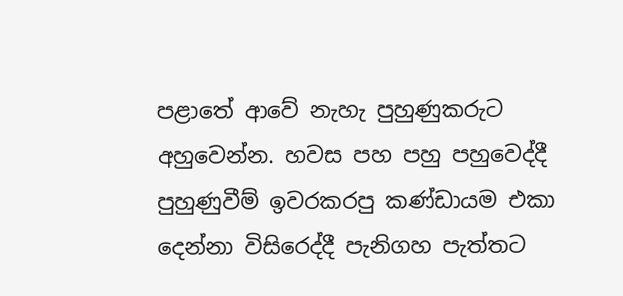පළාතේ ආවේ නැහැ පුහුණුකරුට අහුවෙන්න. හවස පහ පහු පහුවෙද්දී පුහුණුවීම් ඉවරකරපු කණ්ඩායම එකා දෙන්නා විසිරෙද්දී පැනිගහ පැත්තට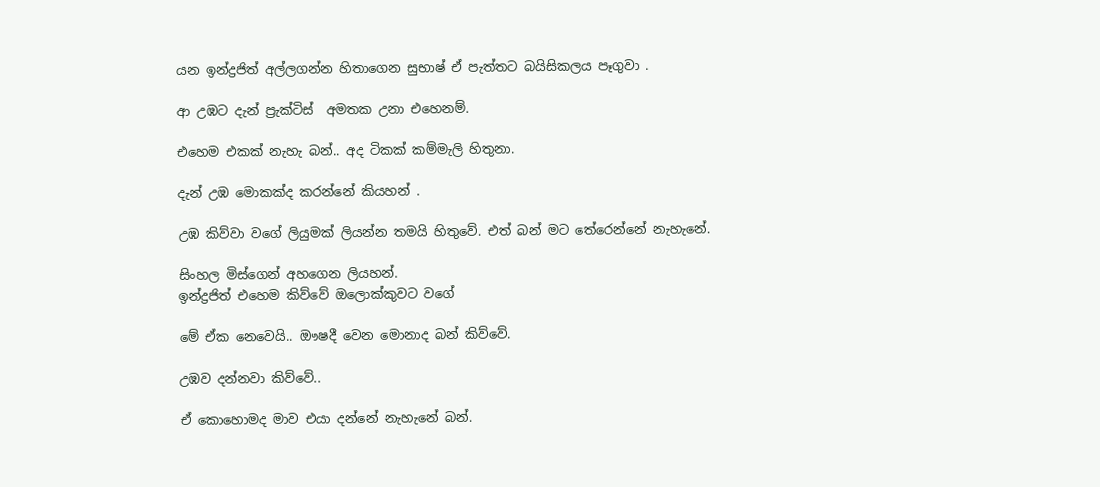යන ඉන්ද්‍රජිත් අල්ලගන්න හිතාගෙන සුභාෂ් ඒ පැත්තට බයිසිකලය පෑගුවා .

ආ උඹට දැන් ප්‍රැක්ටිස්  අමතක උනා එහෙනම්.

එහෙම එකක් නැහැ බන්.. අද ටිකක් කම්මැලි හිතුනා.

දැන් උඹ මොකක්ද කරන්නේ කියහන් .

උඹ කිව්වා වගේ ලියුමක් ලියන්න තමයි හිතුවේ. එත් බන් මට තේරෙන්නේ නැහැනේ.

සිංහල මිස්ගෙන් අහගෙන ලියහන්.
ඉන්ද්‍රජිත් එහෙම කිව්වේ ඔලොක්කුවට වගේ

මේ ඒක නෙවෙයි.. ඖෂදී වෙන මොනාද බන් කිව්වේ.

උඹව දන්නවා කිව්වේ..

ඒ කොහොමද මාව එයා දන්නේ නැහැනේ බන්.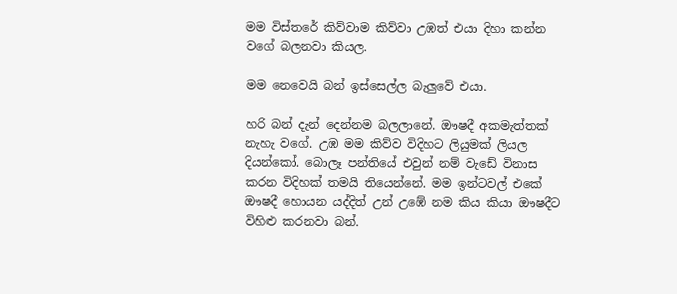මම විස්තරේ කිව්වාම කිව්වා උඹත් එයා දිහා කන්න වගේ බලනවා කියල.

මම නෙවෙයි බන් ඉස්සෙල්ල බැලුවේ එයා.

හරි බන් දැන් දෙන්නම බලලානේ. ඖෂදී අකමැත්තක් නැහැ වගේ. උඹ මම කිව්ව විදිහට ලියුමක් ලියල දියන්කෝ. බොලෑ පන්තියේ එවුන් නම් වැඩේ විනාස කරන විදිහක් තමයි තියෙන්නේ. මම ඉන්ටවල් එකේ ඖෂදී හොයන යද්දිත් උන් උඹේ නම කිය කියා ඖෂදීට විහිළු කරනවා බන්.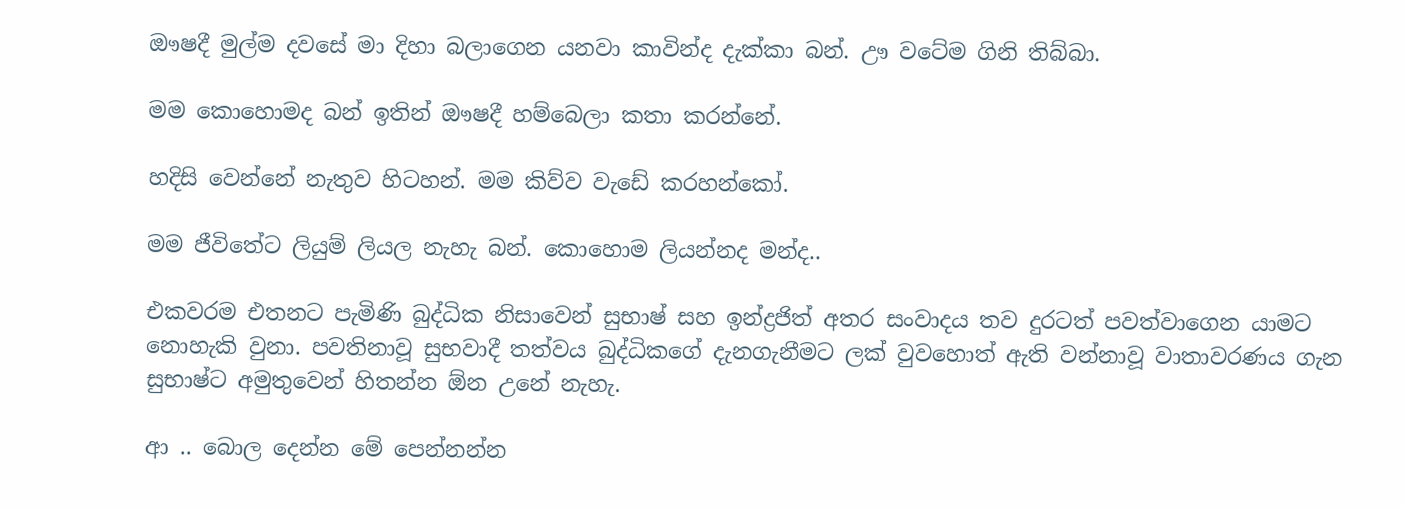ඖෂදී මුල්ම දවසේ මා දිහා බලාගෙන යනවා කාවින්ද දැක්කා බන්. ඌ වටේම ගිනි තිබ්බා.

මම කොහොමද බන් ඉතින් ඖෂදී හම්බෙලා කතා කරන්නේ.

හදිසි වෙන්නේ නැතුව හිටහන්. මම කිව්ව වැඩේ කරහන්කෝ.

මම ජීවිතේට ලියුම් ලියල නැහැ බන්. කොහොම ලියන්නද මන්ද..

එකවරම එතනට පැමිණි බුද්ධික නිසාවෙන් සුභාෂ් සහ ඉන්ද්‍රජිත් අතර සංවාදය තව දුරටත් පවත්වාගෙන යාමට නොහැකි වුනා. පවතිනාවූ සුභවාදී තත්වය බුද්ධිකගේ දැනගැනීමට ලක් වුවහොත් ඇති වන්නාවූ වාතාවරණය ගැන සුභාෂ්ට අමුතුවෙන් හිතන්න ඕන උනේ නැහැ.

ආ .. බොල දෙන්න මේ පෙන්නන්න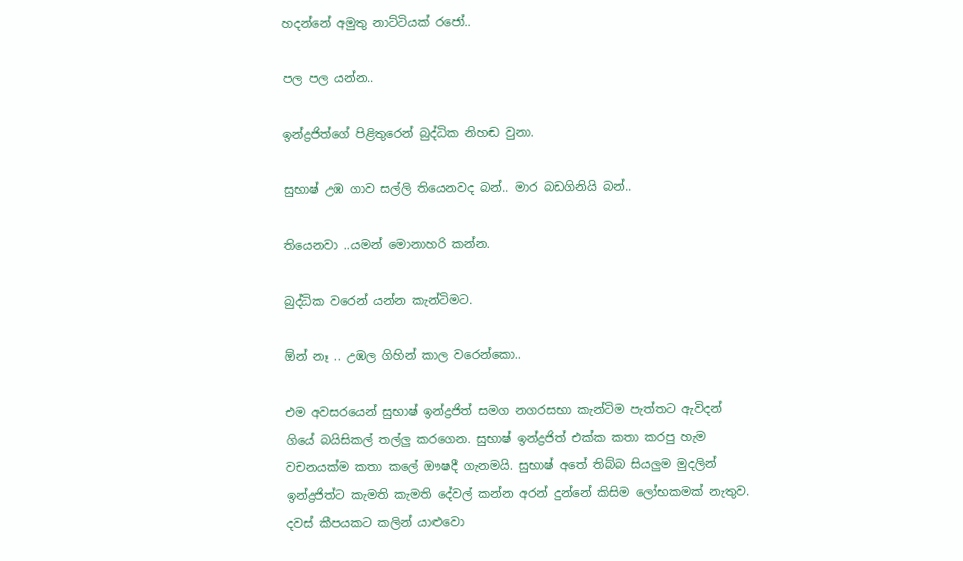හදන්නේ අමුතු නාට්ටියක් රජෝ..

පල පල යන්න..

ඉන්ද්‍රජිත්ගේ පිළිතුරෙන් බුද්ධික නිහඬ වුනා.

සුභාෂ් උඹ ගාව සල්ලි තියෙනවද බන්.. මාර බඩගිනියි බන්..

තියෙනවා ..යමන් මොනාහරි කන්න.

බුද්ධික වරෙන් යන්න කැන්ටිමට.

ඕන් නෑ .. උඹල ගිහින් කාල වරෙන්කො..

එම අවසරයෙන් සුභාෂ් ඉන්ද්‍රජිත් සමග නගරසභා කැන්ටිම පැත්තට ඇවිදන් ගියේ බයිසිකල් තල්ලු කරගෙන. සුභාෂ් ඉන්ද්‍රජිත් එක්ක කතා කරපු හැම වචනයක්ම කතා කලේ ඖෂදී ගැනමයි. සුභාෂ් අතේ තිබ්බ සියලුම මුදලින් ඉන්ද්‍රජිත්ට කැමති කැමති දේවල් කන්න අරන් දුන්නේ කිසිම ලෝභකමක් නැතුව. දවස් කීපයකට කලින් යාළුවො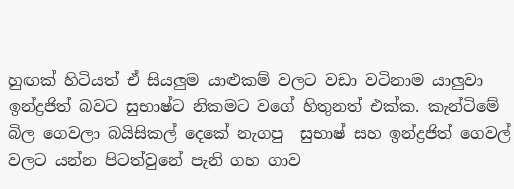හුඟක් හිටියත් ඒ සියලුම යාළුකම් වලට වඩා වටිනාම යාලුවා ඉන්ද්‍රජිත් බවට සුභාෂ්ට නිකමට වගේ හිතුනත් එක්ක. කැන්ටිමේ බිල ගෙවලා බයිසිකල් දෙකේ නැගපු  සුභාෂ් සහ ඉන්ද්‍රජිත් ගෙවල් වලට යන්න පිටත්වුනේ පැනි ගහ ගාව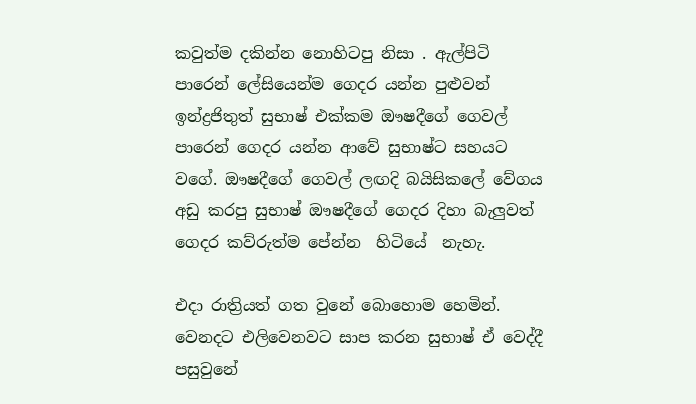කවුත්ම දකින්න නොහිටපු නිසා . ඇල්පිටි පාරෙන් ලේසියෙන්ම ගෙදර යන්න පුළුවන් ඉන්ද්‍රජිතුත් සුභාෂ් එක්කම ඖෂදීගේ ගෙවල් පාරෙන් ගෙදර යන්න ආවේ සුභාෂ්ට සහයට වගේ. ඖෂදීගේ ගෙවල් ලඟදි බයිසිකලේ වේගය අඩු කරපු සුභාෂ් ඖෂදීගේ ගෙදර දිහා බැලුවත් ගෙදර කව්රුත්ම පේන්න  හිටියේ  නැහැ.

එදා රාත්‍රියත් ගත වුනේ බොහොම හෙමින්. වෙනදට එලිවෙනවට සාප කරන සුභාෂ් ඒ වෙද්දී පසුවුනේ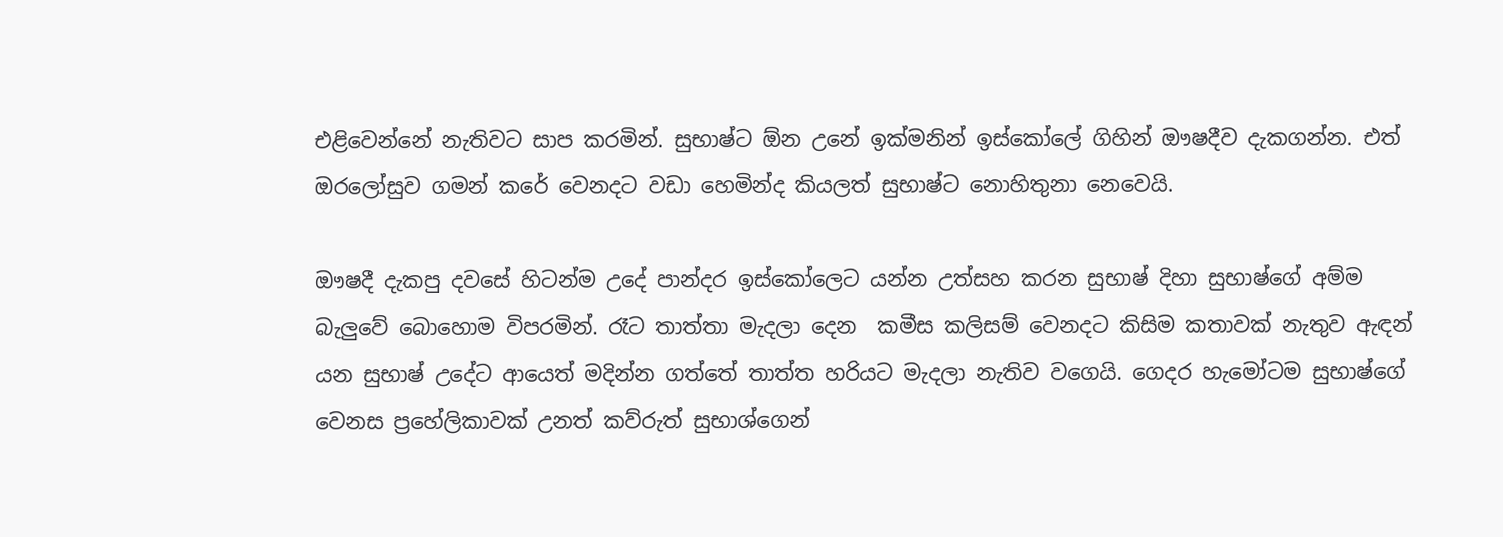එළිවෙන්නේ නැතිවට සාප කරමින්. සුභාෂ්ට ඕන උනේ ඉක්මනින් ඉස්කෝලේ ගිහින් ඖෂදීව දැකගන්න. එත් ඔරලෝසුව ගමන් කරේ වෙනදට වඩා හෙමින්ද කියලත් සුභාෂ්ට නොහිතුනා නෙවෙයි.

ඖෂදී දැකපු දවසේ හිටන්ම උදේ පාන්දර ඉස්කෝලෙට යන්න උත්සහ කරන සුභාෂ් දිහා සුභාෂ්ගේ අම්ම බැලුවේ බොහොම විපරමින්. රෑට තාත්තා මැදලා දෙන  කමීස කලිසම් වෙනදට කිසිම කතාවක් නැතුව ඇඳන් යන සුභාෂ් උදේට ආයෙත් මදින්න ගත්තේ තාත්ත හරියට මැදලා නැතිව වගෙයි. ගෙදර හැමෝටම සුභාෂ්ගේ වෙනස ප්‍රහේලිකාවක් උනත් කව්රුත් සුභාශ්ගෙන්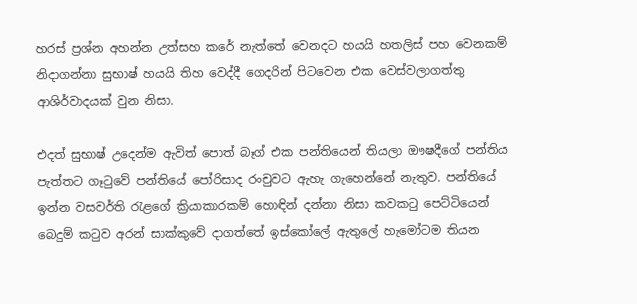හරස් ප්‍රශ්න අහන්න උත්සහ කරේ නැත්තේ වෙනදට හයයි හතලිස් පහ වෙනකම් නිදාගන්නා සුභාෂ් හයයි තිහ වෙද්දී ගෙදරින් පිටවෙන එක වෙස්වලාගත්තු ආශිර්වාදයක් වුන නිසා.

එදත් සුභාෂ් උදෙන්ම ඇවිත් පොත් බෑග් එක පන්තියෙන් තියලා ඖෂදීගේ පන්තිය පැත්තට ගෑටුවේ පන්තියේ පෝරිසාද රංචුවට ඇහැ ගැහෙන්නේ නැතුව. පන්තියේ ඉන්න වසවර්ති රැළගේ ක්‍රියාකාරකම් හොඳින් දන්නා නිසා කවකටු පෙට්ටියෙන් බෙදුම් කටුව අරන් සාක්කුවේ දාගත්තේ ඉස්කෝලේ ඇතුලේ හැමෝටම තියන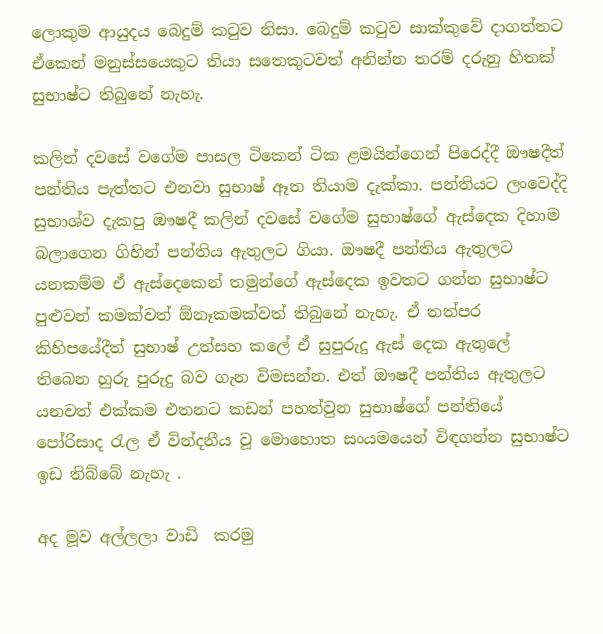ලොකුම ආයුදය බෙදුම් කටුව නිසා. බෙදුම් කටුව සාක්කුවේ දාගත්තට ඒකෙන් මනුස්සයෙකුට තියා සතෙකුටවත් අනින්න තරම් දරුනු හිතක් සුභාෂ්ට තිබුනේ නැහැ.

කලින් දවසේ වගේම පාසල ටිකෙන් ටික ළමයින්ගෙන් පිරෙද්දී ඖෂදීත් පන්තිය පැත්තට එනවා සුභාෂ් ඈත තියාම දැක්කා. පන්තියට ලංවෙද්දි සුභාශ්ව දැකපු ඖෂදී කලින් දවසේ වගේම සුභාෂ්ගේ ඇස්දෙක දිහාම බලාගෙන ගිහින් පන්තිය ඇතුලට ගියා. ඖෂදී පන්තිය ඇතුලට යනකම්ම ඒ ඇස්දෙකෙන් තමුන්ගේ ඇස්දෙක ඉවතට ගන්න සුභාෂ්ට පුළුවන් කමක්වත් ඕනෑකමක්වත් තිබුනේ නැහැ. ඒ තත්පර කිහිපයේදීත් සුභාෂ් උත්සහ කලේ ඒ සුපුරුදු ඇස් දෙක ඇතුලේ තිබෙන හුරු පුරුදු බව ගැන විමසන්න. එත් ඖෂදී පන්තිය ඇතුලට යනවත් එක්කම එතනට කඩන් පහත්වුන සුභාෂ්ගේ පන්තියේ පෝරිසාද රැල ඒ වින්දනීය වූ මොහොත සංයමයෙන් විඳගන්න සුභාෂ්ට ඉඩ තිබ්බේ නැහැ .

අද මූව අල්ලලා වාඩි  කරමු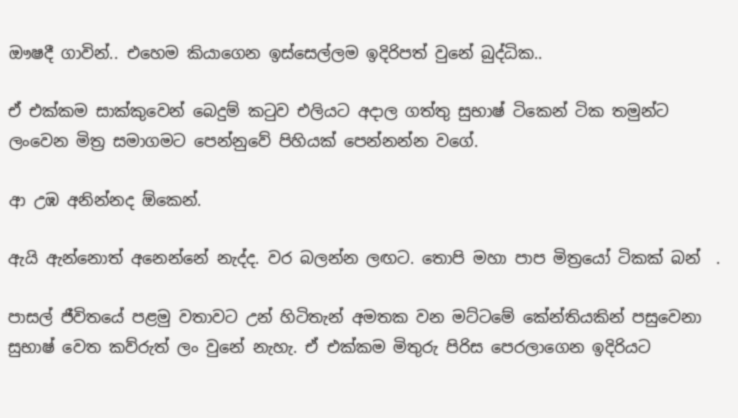ඖෂදී ගාවින්.. එහෙම කියාගෙන ඉස්සෙල්ලම ඉදිරිපත් වුනේ බුද්ධික..

ඒ එක්කම සාක්කුවෙන් බෙදුම් කටුව එලියට අදාල ගත්තු සුභාෂ් ටිකෙන් ටික තමුන්ට ලංවෙන මිත්‍ර සමාගමට පෙන්නුවේ පිහියක් පෙන්නන්න වගේ.

ආ උඹ අනින්නද ඕකෙන්.

ඇයි ඇන්නොත් අනෙන්නේ නැද්ද. වර බලන්න ලඟට. තොපි මහා පාප මිත්‍රයෝ ටිකක් බන්  .

පාසල් ජීවිතයේ පළමු වතාවට උන් හිටිතැන් අමතක වන මට්ටමේ කේන්තියකින් පසුවෙනා සුභාෂ් වෙත කව්රුත් ලං වුනේ නැහැ. ඒ එක්කම මිතුරු පිරිස පෙරලාගෙන ඉදිරියට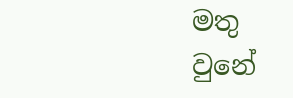මතු වුනේ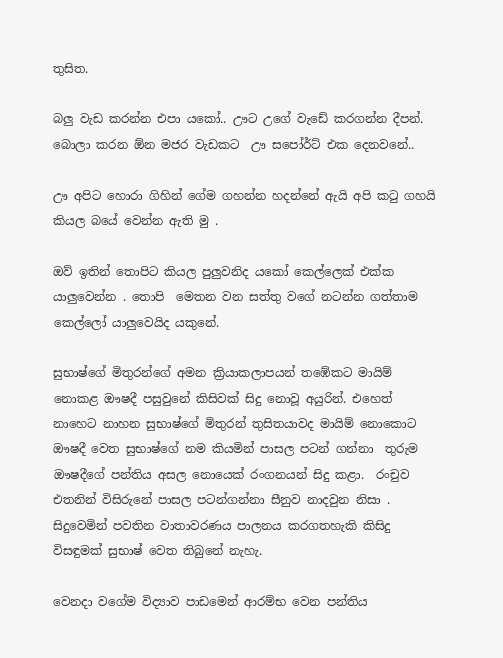තුසිත.

බලු වැඩ කරන්න එපා යකෝ.. ඌට උගේ වැඩේ කරගන්න දීපන්. බොලා කරන ඕන මජර වැඩකට  ඌ සපෝර්ට් එක දෙනවනේ..

ඌ අපිට හොරා ගිහින් ගේම ගහන්න හදන්නේ ඇයි අපි කටු ගහයි කියල බයේ වෙන්න ඇති මු .

ඔව් ඉතින් තොපිට කියල පුලුවනිද යකෝ කෙල්ලෙක් එක්ක යාලුවෙන්න . තොපි  මෙතන වන සත්තු වගේ නටන්න ගත්තාම කෙල්ලෝ යාලුවෙයිද යකුනේ.

සුභාෂ්ගේ මිතුරන්ගේ අමන ක්‍රියාකලාපයන් තඹේකට මායිම් නොකළ ඖෂදී පසුවුනේ කිසිවක් සිදු නොවූ අයුරින්. එහෙත් නාහෙට නාහන සුභාෂ්ගේ මිතුරන් තුසිතයාවද මායිම් නොකොට ඖෂදී වෙත සුභාෂ්ගේ නම කියමින් පාසල පටන් ගන්නා  තුරුම ඖෂදීගේ පන්තිය අසල නොයෙක් රංගනයන් සිදු කළා.  රංචුව එතනින් විසිරුනේ පාසල පටන්ගන්නා සීනුව නාදවුන නිසා . සිදුවෙමින් පවතින වාතාවරණය පාලනය කරගතහැකි කිසිදු විසඳුමක් සුභාෂ් වෙත තිබුනේ නැහැ.

වෙනදා වගේම විද්‍යාව පාඩමෙන් ආරම්භ වෙන පන්තිය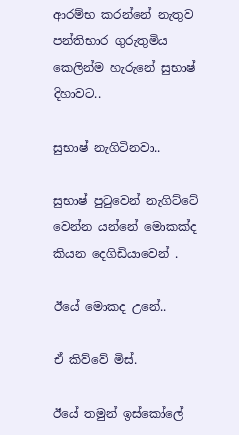ආරම්භ කරන්නේ නැතුව පන්තිභාර ගුරුතුමිය කෙලින්ම හැරුනේ සුභාෂ් දිහාවට..

සුභාෂ් නැගිටිනවා..

සුභාෂ් පුටුවෙන් නැගිට්ටේ වෙන්න යන්නේ මොකක්ද කියන දෙගිඩියාවෙන් .

ඊයේ මොකද උනේ..

ඒ කිව්වේ මිස්.

ඊයේ තමුන් ඉස්කෝලේ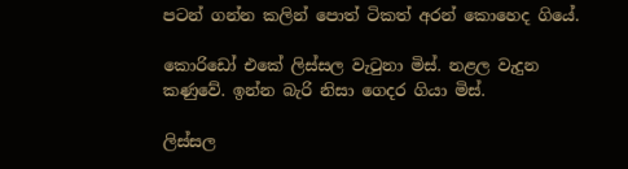පටන් ගන්න කලින් පොත් ටිකත් අරන් කොහෙද ගියේ.

කොරිඩෝ එකේ ලිස්සල වැටුනා මිස්. නළල වැදුන කණුවේ. ඉන්න බැරි නිසා ගෙදර ගියා මිස්.

ලිස්සල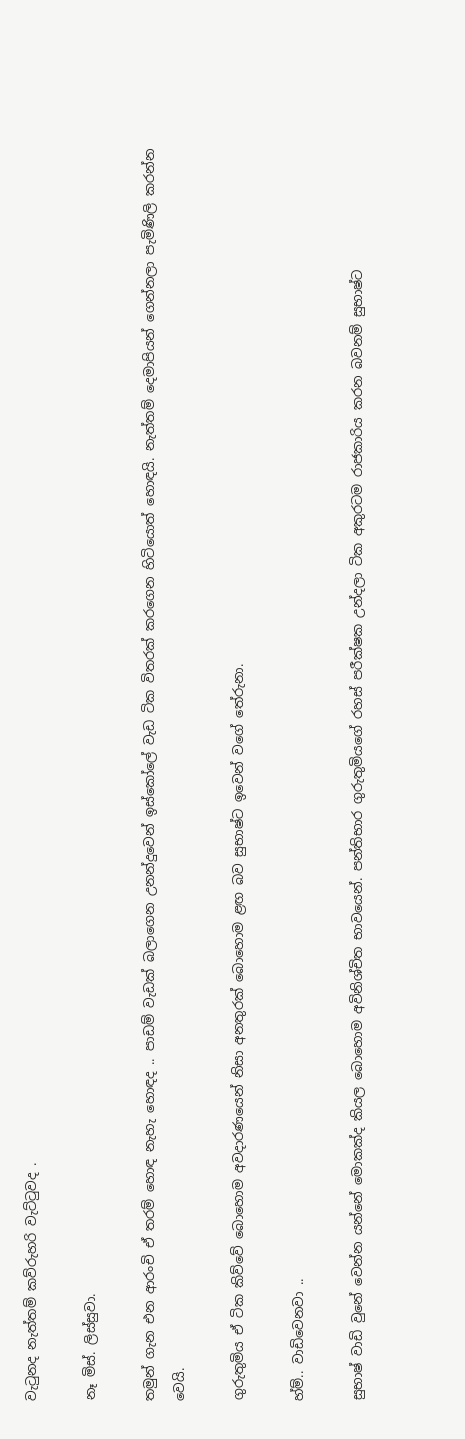වැටුනද නැත්තම් කව්රුහරි වැට්ටුවද .

නෑ මිස්. ලිස්සුවා.

තමුන් ගැන එන ආරංචි ඒ තරම් හොඳ නැහැ හොඳද .. පාඩම් වැඩක් බලාගෙන උනන්දුවෙන් ඉස්කෝලේ වැඩ ටික විතරක් කරගෙන හිටියොත් හොඳයි. නැත්තම් දෙමාපියන් ගෙන්නලා පැමිණිලි කරන්න වෙයි.

ගුරුතුමිය ඒ ටික කිව්වේ බොහොම අවදාරණයෙන් නිසා අනතුරක් බොහොම ළඟ බව සුභාෂ්ට ඉවෙන් වගේ තේරුනා.

හ්ම්.. වාඩිවෙනවා ..

සුභාෂ් වාඩි වුනේ වෙන්න යන්නේ මොකක්ද කියල බොහොම අවිනිශ්චිත භාවයෙන්. පන්තිභාර ගුරුතුමියගේ රහස් පරීක්ෂක උන්දලා ටික අකුරටම රාජකාරිය කරන බවනම් සුභාෂ්ට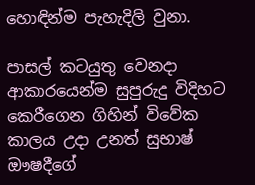හොඳින්ම පැහැදිලි වුනා.

පාසල් කටයුතු වෙනදා ආකාරයෙන්ම සුපුරුදු විදිහට කෙරීගෙන ගිහින් විවේක කාලය උදා උනත් සුභාෂ් ඖෂදීගේ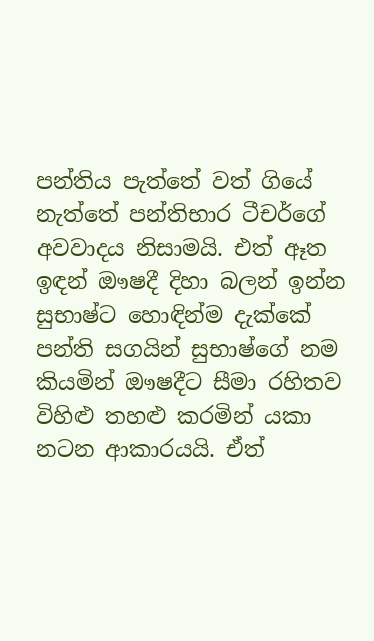පන්තිය පැත්තේ වත් ගියේ නැත්තේ පන්තිභාර ටීචර්ගේ අවවාදය නිසාමයි. එත් ඈත ඉඳන් ඖෂදී දිහා බලන් ඉන්න සුභාෂ්ට හොඳින්ම දැක්කේ පන්ති සගයින් සුභාෂ්ගේ නම කියමින් ඖෂදීට සීමා රහිතව විහිළු තහළු කරමින් යකා නටන ආකාරයයි. ඒත්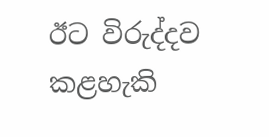ඊට විරුද්දව කළහැකි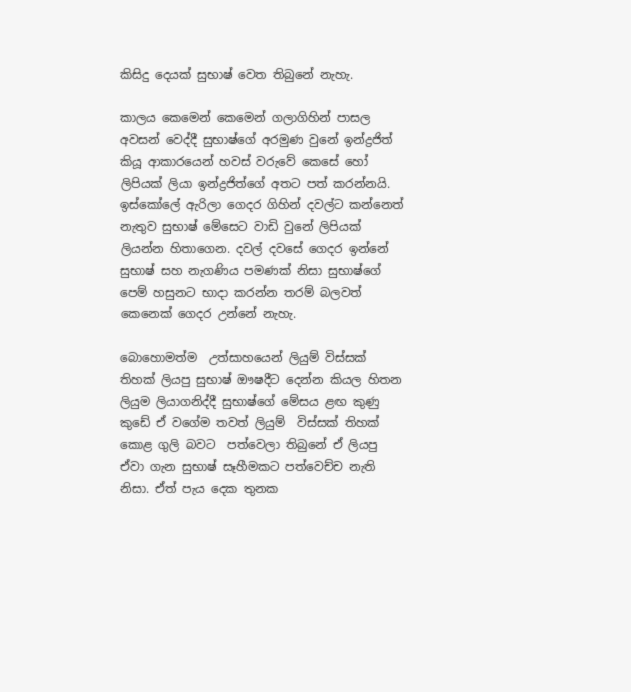කිසිදු දෙයක් සුභාෂ් වෙත තිබුනේ නැහැ.

කාලය කෙමෙන් කෙමෙන් ගලාගිහින් පාසල අවසන් වෙද්දී සුභාෂ්ගේ අරමුණ වුනේ ඉන්ද්‍රජිත් කියූ ආකාරයෙන් හවස් වරුවේ කෙසේ හෝ ලිපියක් ලියා ඉන්ද්‍රජිත්ගේ අතට පත් කරන්නයි. ඉස්කෝලේ ඇරිලා ගෙදර ගිහින් දවල්ට කන්නෙත් නැතුව සුභාෂ් මේසෙට වාඩි වුනේ ලිපියක් ලියන්න හිතාගෙන. දවල් දවසේ ගෙදර ඉන්නේ සුභාෂ් සහ නැගණිය පමණක් නිසා සුභාෂ්ගේ පෙම් හසුනට භාදා කරන්න තරම් බලවත් කෙනෙක් ගෙදර උන්නේ නැහැ.

බොහොමත්ම  උත්සාහයෙන් ලියුම් විස්සක් තිහක් ලියපු සුභාෂ් ඖෂදීට දෙන්න කියල හිතන ලියුම ලියාගනිද්දී සුභාෂ්ගේ මේසය ළඟ කුණු කුඩේ ඒ වගේම තවත් ලියුම්  විස්සක් තිහක් කොළ ගුලි බවට  පත්වෙලා තිබුනේ ඒ ලියපු ඒවා ගැන සුභාෂ් සෑහීමකට පත්වෙච්ච නැති නිසා. ඒත් පැය දෙක තුනක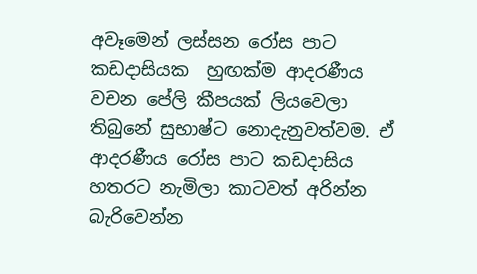අවෑමෙන් ලස්සන රෝස පාට කඩදාසියක  හුඟක්ම ආදරණීය  වචන පේලි කීපයක් ලියවෙලා තිබුනේ සුභාෂ්ට නොදැනුවත්වම. ඒ ආදරණීය රෝස පාට කඩදාසිය හතරට නැමිලා කාටවත් අරින්න බැරිවෙන්න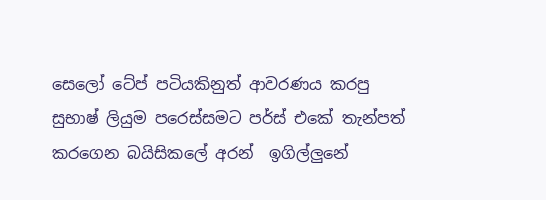සෙලෝ ටේප් පටියකිනුත් ආවරණය කරපු සුභාෂ් ලියුම පරෙස්සමට පර්ස් එකේ තැන්පත් කරගෙන බයිසිකලේ අරන්  ඉගිල්ලුනේ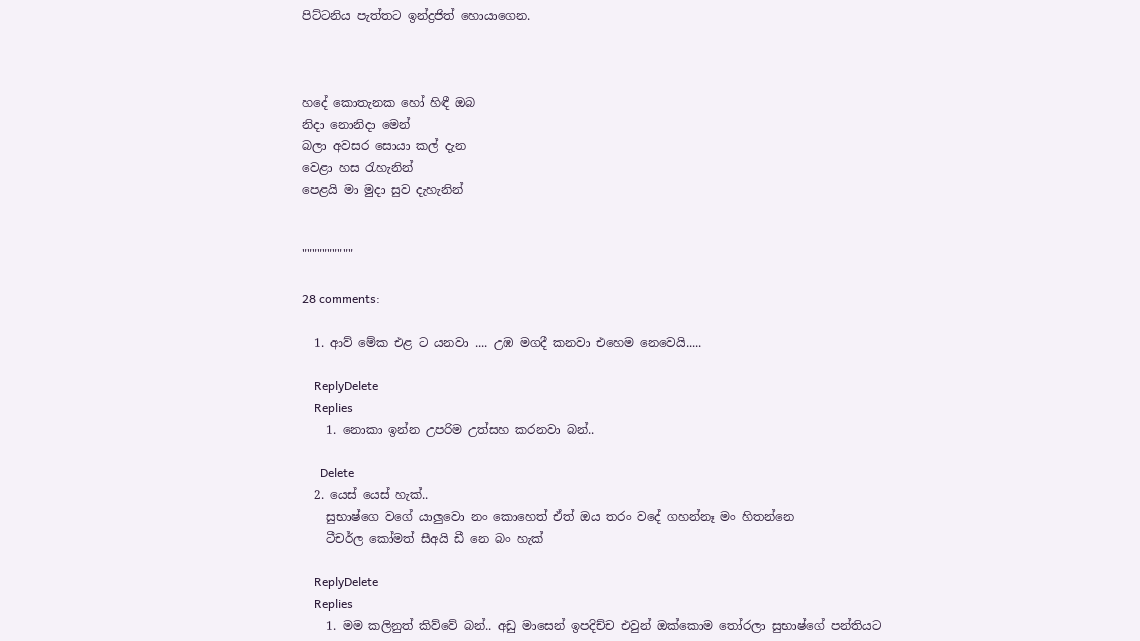පිට්ටනිය පැත්තට ඉන්ද්‍රජිත් හොයාගෙන.



හදේ කොතැනක හෝ හිඳී ඔබ
නිදා නොනිදා මෙන්
බලා අවසර සොයා කල් දැන
වෙළා හස රැහැනින්
පෙළයි මා මුදා සුව දැහැනින්


""""""""""

28 comments:

  1. ආව් මේක එළ ට යනවා .... උඹ මගදී කනවා එහෙම නෙවෙයි.....

    ReplyDelete
    Replies
    1. නොකා ඉන්න උපරිම උත්සහ කරනවා බන්..

      Delete
  2. යෙස් යෙස් හැක්..
    සුභාෂ්ගෙ වගේ යාලුවො නං කොහෙත් ඒත් ඔය තරං වදේ ගහන්නෑ මං හිතන්නෙ
    ටීචර්ල කෝමත් සීඅයි ඩී නෙ බං හැක්

    ReplyDelete
    Replies
    1. මම කලිනුත් කිව්වේ බන්.. අඩු මාසෙන් ඉපදිච්ච එවුන් ඔක්කොම තෝරලා සුභාෂ්ගේ පන්තියට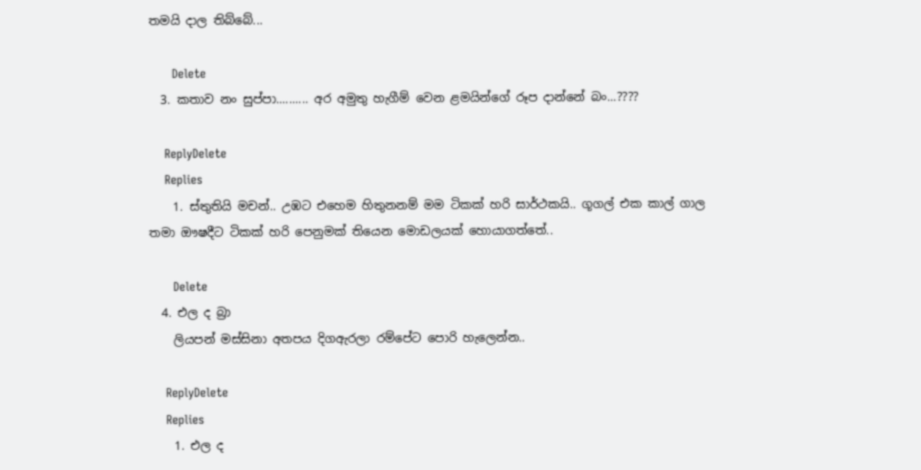තමයි දාල තිබ්බේ...

      Delete
  3. කතාව නං සුප්පා.......... අර අමුතු හැගීම් වෙන ළමයින්ගේ රූප දාන්නේ බං...????

    ReplyDelete
    Replies
    1. ස්තුතියි මචන්.. උඹට එහෙම හිතුනනම් මම ටිකක් හරි සාර්ථකයි.. ගූගල් එක කාල් ගාල තමා ඖෂදීට ටිකක් හරි පෙනුමක් තියෙන මොඩලයක් හොයාගත්තේ..

      Delete
  4. එල ද බ්‍රා
    ලියපන් මස්සිනා අතපය දිගඇරලා රම්පේට පොරි හැලෙන්න..

    ReplyDelete
    Replies
    1. එල ද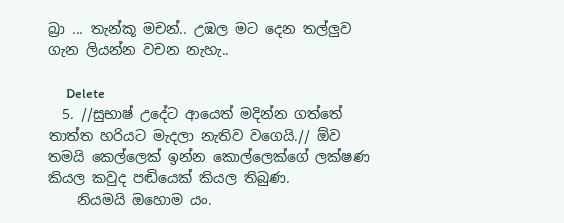බ්‍රා ... තැන්කූ මචන්.. උඹල මට දෙන තල්ලුව ගැන ලියන්න වචන නැහැ..

      Delete
  5. //සුභාෂ් උදේට ආයෙත් මදින්න ගත්තේ තාත්ත හරියට මැදලා නැතිව වගෙයි.// ඕව තමයි කෙල්ලෙක් ඉන්න කොල්ලෙක්ගේ ලක්ෂණ කියල කවුද පඬියෙක් කියල තිබුණ.
    නියමයි ඔහොම යං.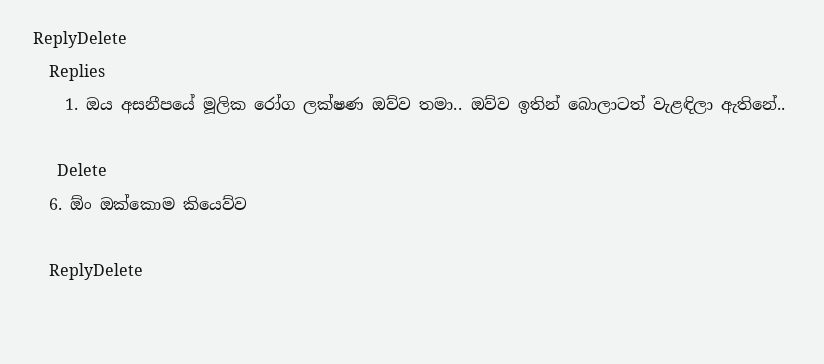ReplyDelete
    Replies
    1. ඔය අසනීපයේ මූලික රෝග ලක්ෂණ ඔව්ව තමා.. ඔව්ව ඉතින් බොලාටත් වැළඳිලා ඇතිනේ..

      Delete
  6. ඕං ඔක්කොම කියෙව්ව

    ReplyDelete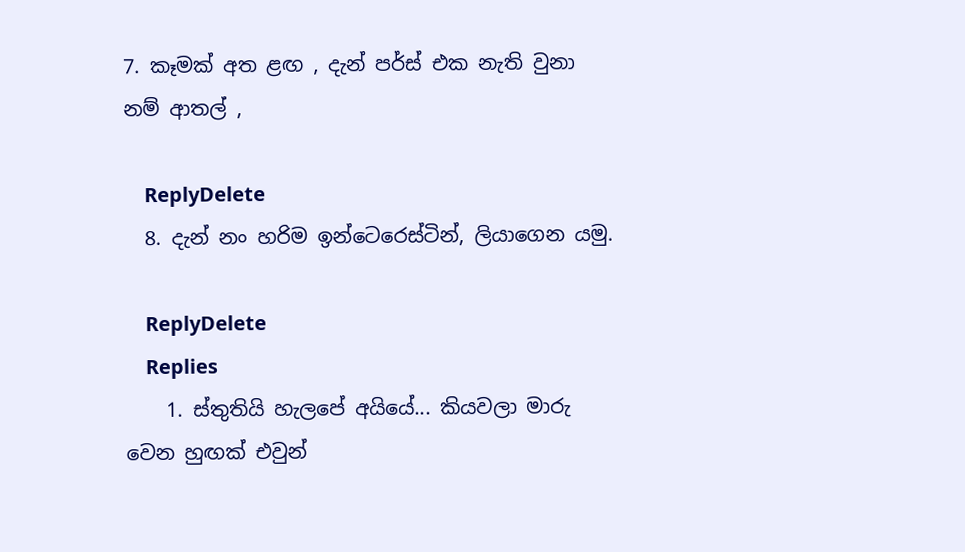7. කෑමක් අත ළඟ , දැන් පර්ස් එක නැති වුනා නම් ආතල් ,

    ReplyDelete
  8. දැන් නං හරිම ඉන්ටෙරෙස්ටින්, ලියාගෙන යමු.

    ReplyDelete
    Replies
    1. ස්තුතියි හැලපේ අයියේ... කියවලා මාරු වෙන හුඟක් එවුන්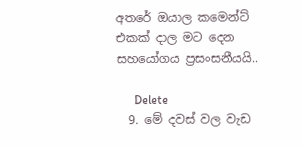අතරේ ඔයාල කමෙන්ට් එකක් දාල මට දෙන සහයෝගය ප්‍රසංසනීයයි..

      Delete
  9. මේ දවස් වල වැඩ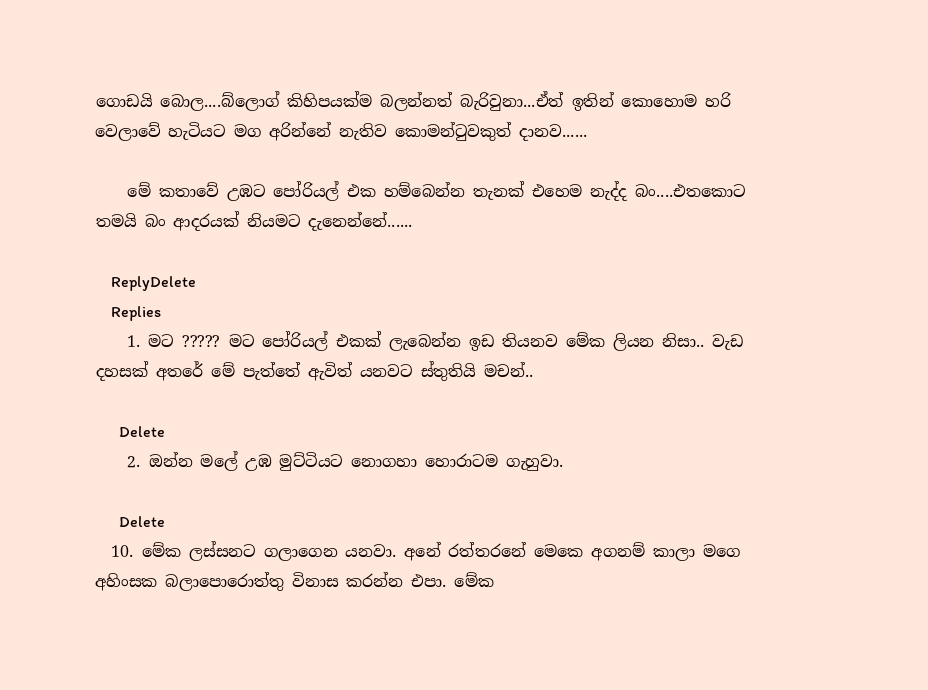ගොඩයි බොල....බ්ලොග් කිහිපයක්ම බලන්නත් බැරිවුනා...ඒත් ඉතින් කොහොම හරි වෙලාවේ හැටියට මග අරින්නේ නැතිව කොමන්ටුවකුත් දානව......

    මේ කතාවේ උඹට පෝරියල් එක හම්බෙන්න තැනක් එහෙම නැද්ද බං....එතකොට තමයි බං ආදරයක් නියමට දැනෙන්නේ......

    ReplyDelete
    Replies
    1. මට ????? මට පෝරියල් එකක් ලැබෙන්න ඉඩ තියනව මේක ලියන නිසා.. වැඩ දහසක් අතරේ මේ පැත්තේ ඇවිත් යනවට ස්තුතියි මචන්..

      Delete
    2. ඔන්න මලේ උඹ මුට්ටියට නොගහා හොරාටම ගැහුවා.

      Delete
  10. මේක ලස්සනට ගලාගෙන යනවා. අනේ රත්තරනේ මෙකෙ අගනම් කාලා මගෙ අහිංසක බලාපොරොත්තු විනාස කරන්න එපා. මේක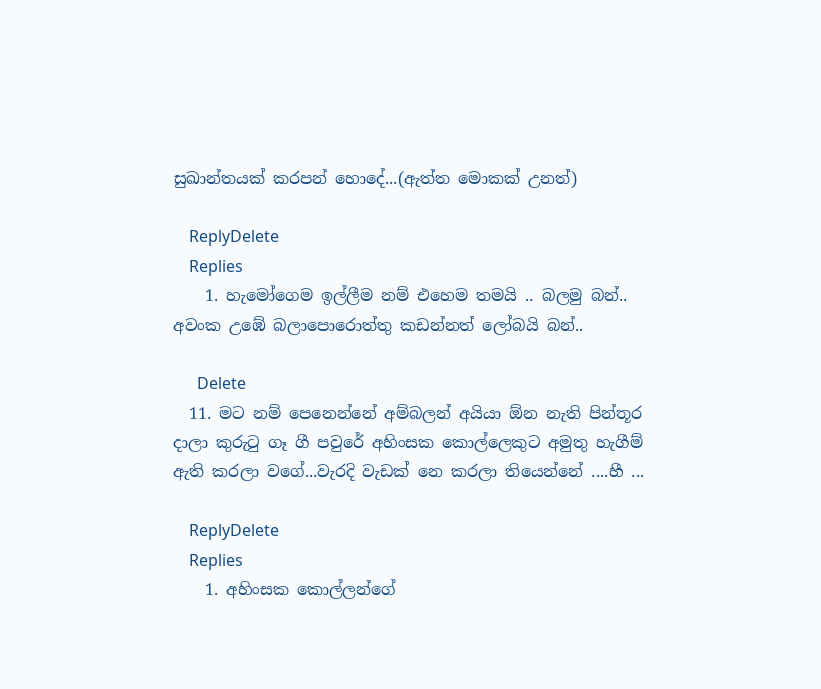සුඛාන්තයක් කරපන් හොදේ...(ඇත්ත මොකක් උනත්)

    ReplyDelete
    Replies
    1. හැමෝගෙම ඉල්ලීම නම් එහෙම තමයි .. බලමු බන්.. අවංක උඹේ බලාපොරොත්තු කඩන්නත් ලෝබයි බන්..

      Delete
  11. මට නම් පෙනෙන්නේ අම්බලන් අයියා ඕන නැති පින්තූර දාලා කුරුටු ගෑ ගී පවුරේ අහිංසක කොල්ලෙකුට අමුතු හැගීම් ඇති කරලා වගේ...වැරදි වැඩක් නෙ කරලා තියෙන්නේ ....හී ...

    ReplyDelete
    Replies
    1. අහිංසක කොල්ලන්ගේ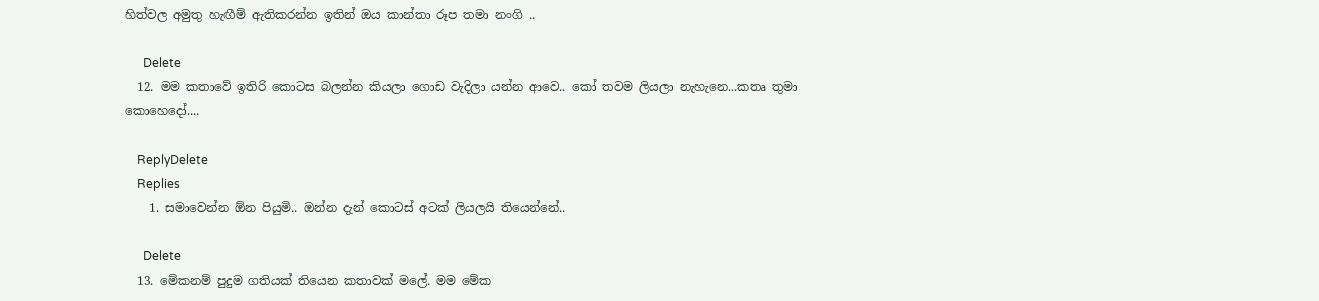හිත්වල අමුතු හැඟීම් ඇතිකරන්න ඉතින් ඔය කාන්තා රූප තමා නංගි ..

      Delete
  12. මම කතාවේ ඉතිරි කොටස බලන්න කියලා ගොඩ වැදිලා යන්න ආවෙ.. කෝ තවම ලියලා නැහැනෙ...කතෘ තුමා කොහෙදෝ....

    ReplyDelete
    Replies
    1. සමාවෙන්න ඕන පියුමි.. ඔන්න දැන් කොටස් අටක් ලියලයි තියෙන්නේ..

      Delete
  13. මේකනම් පුදුම ගතියක් තියෙන කතාවක් මලේ. මම මේක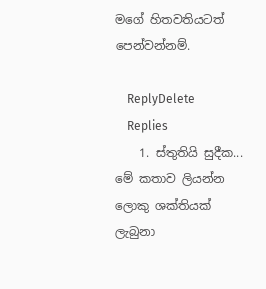මගේ හිතවතියටත් පෙන්වන්නම්.

    ReplyDelete
    Replies
    1. ස්තුතියි සුදීක... මේ කතාව ලියන්න ලොකු ශක්තියක් ලැබුනා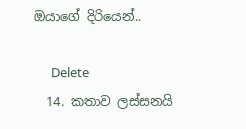ඔයාගේ දිරියෙන්..

      Delete
  14. කතාව ලස්සනයි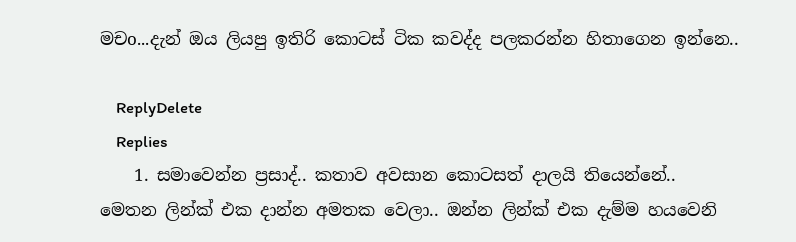මචo...දැන් ඔය ලියපු ඉතිරි කොටස් ටික කවද්ද පලකරන්න හිතාගෙන ඉන්නෙ..

    ReplyDelete
    Replies
    1. සමාවෙන්න ප්‍රසාද්.. කතාව අවසාන කොටසත් දාලයි තියෙන්නේ.. මෙතන ලින්ක් එක දාන්න අමතක වෙලා.. ඔන්න ලින්ක් එක දැම්ම හයවෙනි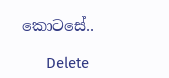කොටසේ..

      Delete